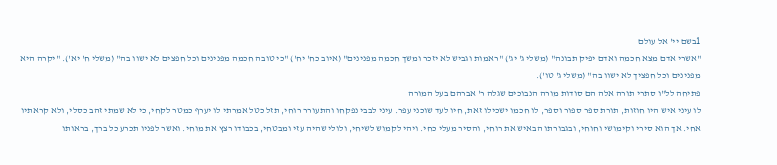1בשם יי' אל עולם
"אשרי אדם מצא חכמה ואדם יפיק תבונה" (משלי ג' יג') "ראמות וגביש לא יזכר ומשך חכמה מפנינים" (איוב כח' יח') "כי טובה חכמה מפנינים וכל חפצים לא ישוו בה" (משלי ח' יא'). "יקרה היא מפנינים וכל חפציך לא ישוו בה" (משלי ג' טו').
פתיחה לל"ו סתרי תורה אלה הם סודות מורה הנבוכים שגלה ר' אברהם בעל המורה
לו עיני איש היו חוזות, תורת ספר ספור וספר, לו חכמו ישכילו זאת, חיו לעד שוכני עפר. עיני לבבי נפקחו והתעורר רוחי, תזל כטל אמרתי לו יערף כמטר לקחי, כי לא שמתי זהב כסלי, ולא קראתיו אחי. אך הוא סירי וקימושי וחוחי, ובגבורתו הבאיש את רוחי, והסיר מעלי כחי. ויהי לקמוש לשיחי, ולולי שהיה עזי ומבטחי, בכבודו רצץ את מוחי. ואשר לפניו תכרע כל ברך, בראותו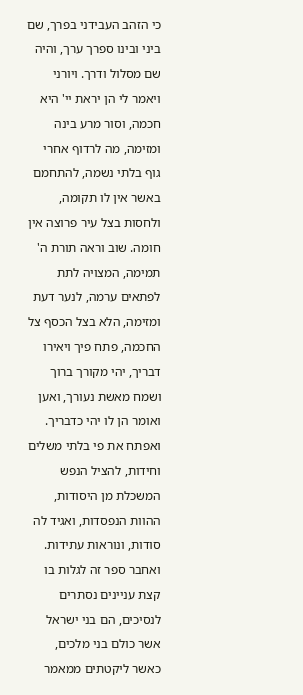כי הזהב העבידני בפרך, שם ביני ובינו ספרך ערך, והיה שם מסלול ודרך. ויורני ויאמר לי הן יראת יי' היא חכמה, וסור מרע בינה ומזימה, מה לרדוף אחרי גוף בלתי נשמה, להתחמם באשר אין לו תקומה, ולחסות בצל עיר פרוצה אין חומה. שוב וראה תורת ה' תמימה, המצויה לתת לפתאים ערמה, לנער דעת ומזימה, הלא בצל הכסף צל החכמה, פתח פיך ויאירו דבריך, יהי מקורך ברוך ושמח מאשת נעורך, ואען ואומר הן לו יהי כדבריך. ואפתח את פי בלתי משלים וחידות, להציל הנפש המשכלת מן היסודות, ההוות הנפסדות, ואגיד לה סודות, ונוראות עתידות. ואחבר ספר זה לגלות בו קצת עניינים נסתרים לנסיכים, הם בני ישראל אשר כולם בני מלכים, כאשר ליקטתים ממאמר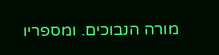מורה הנבוכים. ומספריו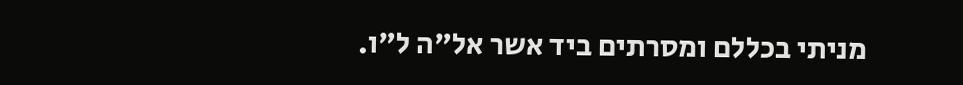מניתי בכללם ומסרתים ביד אשר אל"ה ל"ו.